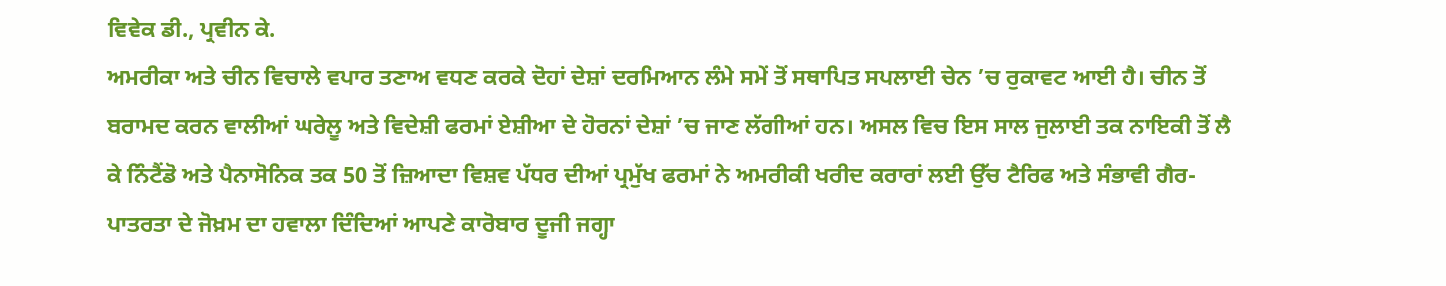ਵਿਵੇਕ ਡੀ., ਪ੍ਰਵੀਨ ਕੇ.
ਅਮਰੀਕਾ ਅਤੇ ਚੀਨ ਵਿਚਾਲੇ ਵਪਾਰ ਤਣਾਅ ਵਧਣ ਕਰਕੇ ਦੋਹਾਂ ਦੇਸ਼ਾਂ ਦਰਮਿਆਨ ਲੰਮੇ ਸਮੇਂ ਤੋਂ ਸਥਾਪਿਤ ਸਪਲਾਈ ਚੇਨ ’ਚ ਰੁਕਾਵਟ ਆਈ ਹੈ। ਚੀਨ ਤੋਂ ਬਰਾਮਦ ਕਰਨ ਵਾਲੀਆਂ ਘਰੇਲੂ ਅਤੇ ਵਿਦੇਸ਼ੀ ਫਰਮਾਂ ਏਸ਼ੀਆ ਦੇ ਹੋਰਨਾਂ ਦੇਸ਼ਾਂ ’ਚ ਜਾਣ ਲੱਗੀਆਂ ਹਨ। ਅਸਲ ਵਿਚ ਇਸ ਸਾਲ ਜੁਲਾਈ ਤਕ ਨਾਇਕੀ ਤੋਂ ਲੈ ਕੇ ਨਿੰਟੈਂਡੋ ਅਤੇ ਪੈਨਾਸੋਨਿਕ ਤਕ 50 ਤੋਂ ਜ਼ਿਆਦਾ ਵਿਸ਼ਵ ਪੱਧਰ ਦੀਆਂ ਪ੍ਰਮੁੱਖ ਫਰਮਾਂ ਨੇ ਅਮਰੀਕੀ ਖਰੀਦ ਕਰਾਰਾਂ ਲਈ ਉੱਚ ਟੈਰਿਫ ਅਤੇ ਸੰਭਾਵੀ ਗੈਰ-ਪਾਤਰਤਾ ਦੇ ਜੋਖ਼ਮ ਦਾ ਹਵਾਲਾ ਦਿੰਦਿਆਂ ਆਪਣੇ ਕਾਰੋਬਾਰ ਦੂਜੀ ਜਗ੍ਹਾ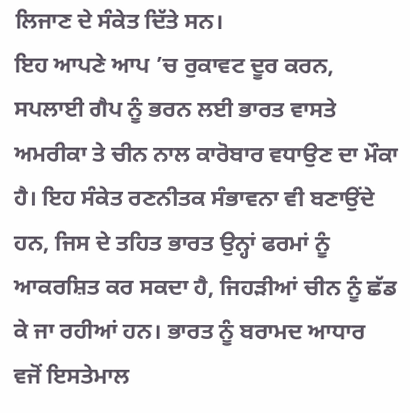ਲਿਜਾਣ ਦੇ ਸੰਕੇਤ ਦਿੱਤੇ ਸਨ।
ਇਹ ਆਪਣੇ ਆਪ ’ਚ ਰੁਕਾਵਟ ਦੂਰ ਕਰਨ, ਸਪਲਾਈ ਗੈਪ ਨੂੰ ਭਰਨ ਲਈ ਭਾਰਤ ਵਾਸਤੇ ਅਮਰੀਕਾ ਤੇ ਚੀਨ ਨਾਲ ਕਾਰੋਬਾਰ ਵਧਾਉਣ ਦਾ ਮੌਕਾ ਹੈ। ਇਹ ਸੰਕੇਤ ਰਣਨੀਤਕ ਸੰਭਾਵਨਾ ਵੀ ਬਣਾਉਂਦੇ ਹਨ, ਜਿਸ ਦੇ ਤਹਿਤ ਭਾਰਤ ਉਨ੍ਹਾਂ ਫਰਮਾਂ ਨੂੰ ਆਕਰਸ਼ਿਤ ਕਰ ਸਕਦਾ ਹੈ, ਜਿਹੜੀਆਂ ਚੀਨ ਨੂੰ ਛੱਡ ਕੇ ਜਾ ਰਹੀਆਂ ਹਨ। ਭਾਰਤ ਨੂੰ ਬਰਾਮਦ ਆਧਾਰ ਵਜੋਂ ਇਸਤੇਮਾਲ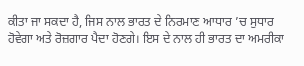ਕੀਤਾ ਜਾ ਸਕਦਾ ਹੈ, ਜਿਸ ਨਾਲ ਭਾਰਤ ਦੇ ਨਿਰਮਾਣ ਆਧਾਰ ’ਚ ਸੁਧਾਰ ਹੋਵੇਗਾ ਅਤੇ ਰੋਜ਼ਗਾਰ ਪੈਦਾ ਹੋਣਗੇ। ਇਸ ਦੇ ਨਾਲ ਹੀ ਭਾਰਤ ਦਾ ਅਮਰੀਕਾ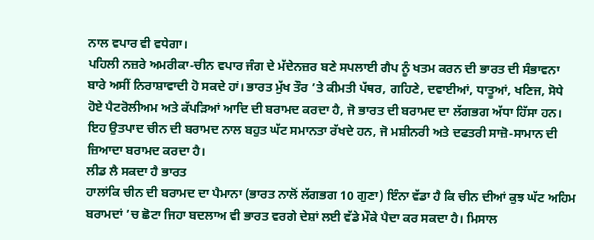ਨਾਲ ਵਪਾਰ ਵੀ ਵਧੇਗਾ।
ਪਹਿਲੀ ਨਜ਼ਰੇ ਅਮਰੀਕਾ-ਚੀਨ ਵਪਾਰ ਜੰਗ ਦੇ ਮੱਦੇਨਜ਼ਰ ਬਣੇ ਸਪਲਾਈ ਗੈਪ ਨੂੰ ਖਤਮ ਕਰਨ ਦੀ ਭਾਰਤ ਦੀ ਸੰਭਾਵਨਾ ਬਾਰੇ ਅਸੀਂ ਨਿਰਾਸ਼ਾਵਾਦੀ ਹੋ ਸਕਦੇ ਹਾਂ। ਭਾਰਤ ਮੁੱਖ ਤੌਰ ’ਤੇ ਕੀਮਤੀ ਪੱਥਰ, ਗਹਿਣੇ, ਦਵਾਈਆਂ, ਧਾਤੂਆਂ, ਖਣਿਜ, ਸੋਧੇ ਹੋਏ ਪੈਟਰੋਲੀਅਮ ਅਤੇ ਕੱਪੜਿਆਂ ਆਦਿ ਦੀ ਬਰਾਮਦ ਕਰਦਾ ਹੈ, ਜੋ ਭਾਰਤ ਦੀ ਬਰਾਮਦ ਦਾ ਲੱਗਭਗ ਅੱਧਾ ਹਿੱਸਾ ਹਨ। ਇਹ ਉਤਪਾਦ ਚੀਨ ਦੀ ਬਰਾਮਦ ਨਾਲ ਬਹੁਤ ਘੱਟ ਸਮਾਨਤਾ ਰੱਖਦੇ ਹਨ, ਜੋ ਮਸ਼ੀਨਰੀ ਅਤੇ ਦਫਤਰੀ ਸਾਜ਼ੋ-ਸਾਮਾਨ ਦੀ ਜ਼ਿਆਦਾ ਬਰਾਮਦ ਕਰਦਾ ਹੈ।
ਲੀਡ ਲੈ ਸਕਦਾ ਹੈ ਭਾਰਤ
ਹਾਲਾਂਕਿ ਚੀਨ ਦੀ ਬਰਾਮਦ ਦਾ ਪੈਮਾਨਾ (ਭਾਰਤ ਨਾਲੋਂ ਲੱਗਭਗ 10 ਗੁਣਾ) ਇੰਨਾ ਵੱਡਾ ਹੈ ਕਿ ਚੀਨ ਦੀਆਂ ਕੁਝ ਘੱਟ ਅਹਿਮ ਬਰਾਮਦਾਂ ’ਚ ਛੋਟਾ ਜਿਹਾ ਬਦਲਾਅ ਵੀ ਭਾਰਤ ਵਰਗੇ ਦੇਸ਼ਾਂ ਲਈ ਵੱਡੇ ਮੌਕੇ ਪੈਦਾ ਕਰ ਸਕਦਾ ਹੈ। ਮਿਸਾਲ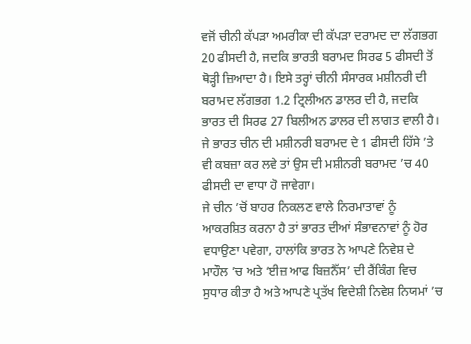ਵਜੋਂ ਚੀਨੀ ਕੱਪੜਾ ਅਮਰੀਕਾ ਦੀ ਕੱਪੜਾ ਦਰਾਮਦ ਦਾ ਲੱਗਭਗ 20 ਫੀਸਦੀ ਹੈ, ਜਦਕਿ ਭਾਰਤੀ ਬਰਾਮਦ ਸਿਰਫ 5 ਫੀਸਦੀ ਤੋਂ ਥੋੜ੍ਹੀ ਜ਼ਿਆਦਾ ਹੈ। ਇਸੇ ਤਰ੍ਹਾਂ ਚੀਨੀ ਸੰਸਾਰਕ ਮਸ਼ੀਨਰੀ ਦੀ ਬਰਾਮਦ ਲੱਗਭਗ 1.2 ਟ੍ਰਿਲੀਅਨ ਡਾਲਰ ਦੀ ਹੈ, ਜਦਕਿ ਭਾਰਤ ਦੀ ਸਿਰਫ 27 ਬਿਲੀਅਨ ਡਾਲਰ ਦੀ ਲਾਗਤ ਵਾਲੀ ਹੈ। ਜੇ ਭਾਰਤ ਚੀਨ ਦੀ ਮਸ਼ੀਨਰੀ ਬਰਾਮਦ ਦੇ 1 ਫੀਸਦੀ ਹਿੱਸੇ ’ਤੇ ਵੀ ਕਬਜ਼ਾ ਕਰ ਲਵੇ ਤਾਂ ਉਸ ਦੀ ਮਸ਼ੀਨਰੀ ਬਰਾਮਦ ’ਚ 40 ਫੀਸਦੀ ਦਾ ਵਾਧਾ ਹੋ ਜਾਵੇਗਾ।
ਜੇ ਚੀਨ ’ਚੋਂ ਬਾਹਰ ਨਿਕਲਣ ਵਾਲੇ ਨਿਰਮਾਤਾਵਾਂ ਨੂੰ ਆਕਰਸ਼ਿਤ ਕਰਨਾ ਹੈ ਤਾਂ ਭਾਰਤ ਦੀਆਂ ਸੰਭਾਵਨਾਵਾਂ ਨੂੰ ਹੋਰ ਵਧਾਉਣਾ ਪਵੇਗਾ, ਹਾਲਾਂਕਿ ਭਾਰਤ ਨੇ ਆਪਣੇ ਨਿਵੇਸ਼ ਦੇ ਮਾਹੌਲ ’ਚ ਅਤੇ ‘ਈਜ਼ ਆਫ ਬਿਜ਼ਨੈੱਸ’ ਦੀ ਰੈਂਕਿੰਗ ਵਿਚ ਸੁਧਾਰ ਕੀਤਾ ਹੈ ਅਤੇ ਆਪਣੇ ਪ੍ਰਤੱਖ ਵਿਦੇਸ਼ੀ ਨਿਵੇਸ਼ ਨਿਯਮਾਂ ’ਚ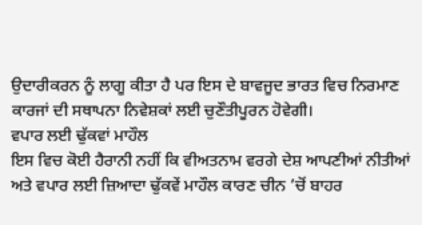ਉਦਾਰੀਕਰਨ ਨੂੰ ਲਾਗੂ ਕੀਤਾ ਹੈ ਪਰ ਇਸ ਦੇ ਬਾਵਜੂਦ ਭਾਰਤ ਵਿਚ ਨਿਰਮਾਣ ਕਾਰਜਾਂ ਦੀ ਸਥਾਪਨਾ ਨਿਵੇਸ਼ਕਾਂ ਲਈ ਚੁਣੌਤੀਪੂਰਨ ਹੋਵੇਗੀ।
ਵਪਾਰ ਲਈ ਢੁੱਕਵਾਂ ਮਾਹੌਲ
ਇਸ ਵਿਚ ਕੋਈ ਹੈਰਾਨੀ ਨਹੀਂ ਕਿ ਵੀਅਤਨਾਮ ਵਰਗੇ ਦੇਸ਼ ਆਪਣੀਆਂ ਨੀਤੀਆਂ ਅਤੇ ਵਪਾਰ ਲਈ ਜ਼ਿਆਦਾ ਢੁੱਕਵੇਂ ਮਾਹੌਲ ਕਾਰਣ ਚੀਨ ’ਚੋਂ ਬਾਹਰ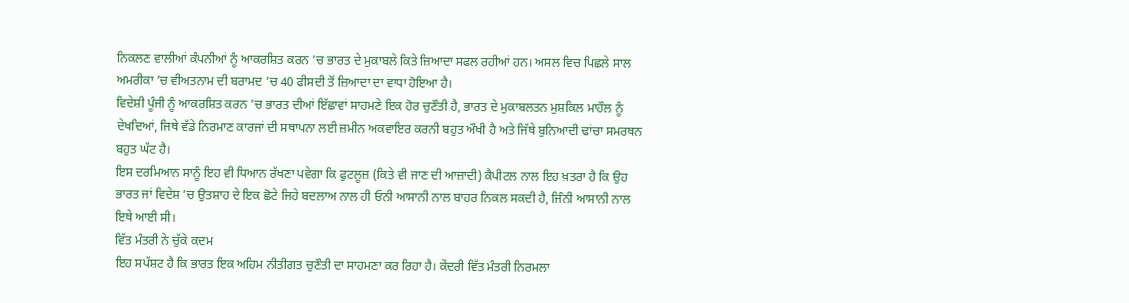ਨਿਕਲਣ ਵਾਲੀਆਂ ਕੰਪਨੀਆਂ ਨੂੰ ਆਕਰਸ਼ਿਤ ਕਰਨ ’ਚ ਭਾਰਤ ਦੇ ਮੁਕਾਬਲੇ ਕਿਤੇ ਜ਼ਿਆਦਾ ਸਫਲ ਰਹੀਆਂ ਹਨ। ਅਸਲ ਵਿਚ ਪਿਛਲੇ ਸਾਲ ਅਮਰੀਕਾ ’ਚ ਵੀਅਤਨਾਮ ਦੀ ਬਰਾਮਦ ’ਚ 40 ਫੀਸਦੀ ਤੋਂ ਜ਼ਿਆਦਾ ਦਾ ਵਾਧਾ ਹੋਇਆ ਹੈ।
ਵਿਦੇਸ਼ੀ ਪੂੰਜੀ ਨੂੰ ਆਕਰਸ਼ਿਤ ਕਰਨ ’ਚ ਭਾਰਤ ਦੀਆਂ ਇੱਛਾਵਾਂ ਸਾਹਮਣੇ ਇਕ ਹੋਰ ਚੁਣੌਤੀ ਹੈ, ਭਾਰਤ ਦੇ ਮੁਕਾਬਲਤਨ ਮੁਸ਼ਕਿਲ ਮਾਹੌਲ ਨੂੰ ਦੇਖਦਿਆਂ, ਜਿਥੇ ਵੱਡੇ ਨਿਰਮਾਣ ਕਾਰਜਾਂ ਦੀ ਸਥਾਪਨਾ ਲਈ ਜ਼ਮੀਨ ਅਕਵਾਇਰ ਕਰਨੀ ਬਹੁਤ ਔਖੀ ਹੈ ਅਤੇ ਜਿੱਥੇ ਬੁਨਿਆਦੀ ਢਾਂਚਾ ਸਮਰਥਨ ਬਹੁਤ ਘੱਟ ਹੈ।
ਇਸ ਦਰਮਿਆਨ ਸਾਨੂੰ ਇਹ ਵੀ ਧਿਆਨ ਰੱਖਣਾ ਪਵੇਗਾ ਕਿ ਫੁਟਲੂਜ਼ (ਕਿਤੇ ਵੀ ਜਾਣ ਦੀ ਆਜ਼ਾਦੀ) ਕੈਪੀਟਲ ਨਾਲ ਇਹ ਖ਼ਤਰਾ ਹੈ ਕਿ ਉਹ ਭਾਰਤ ਜਾਂ ਵਿਦੇਸ਼ ’ਚ ਉਤਸ਼ਾਹ ਦੇ ਇਕ ਛੋਟੇ ਜਿਹੇ ਬਦਲਾਅ ਨਾਲ ਹੀ ਓਨੀ ਆਸਾਨੀ ਨਾਲ ਬਾਹਰ ਨਿਕਲ ਸਕਦੀ ਹੈ, ਜਿੰਨੀ ਆਸਾਨੀ ਨਾਲ ਇਥੇ ਆਈ ਸੀ।
ਵਿੱਤ ਮੰਤਰੀ ਨੇ ਚੁੱਕੇ ਕਦਮ
ਇਹ ਸਪੱਸ਼ਟ ਹੈ ਕਿ ਭਾਰਤ ਇਕ ਅਹਿਮ ਨੀਤੀਗਤ ਚੁਣੌਤੀ ਦਾ ਸਾਹਮਣਾ ਕਰ ਰਿਹਾ ਹੈ। ਕੇਂਦਰੀ ਵਿੱਤ ਮੰਤਰੀ ਨਿਰਮਲਾ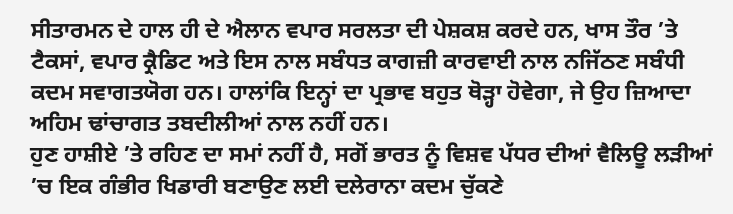ਸੀਤਾਰਮਨ ਦੇ ਹਾਲ ਹੀ ਦੇ ਐਲਾਨ ਵਪਾਰ ਸਰਲਤਾ ਦੀ ਪੇਸ਼ਕਸ਼ ਕਰਦੇ ਹਨ, ਖਾਸ ਤੌਰ ’ਤੇ ਟੈਕਸਾਂ, ਵਪਾਰ ਕ੍ਰੈਡਿਟ ਅਤੇ ਇਸ ਨਾਲ ਸਬੰਧਤ ਕਾਗਜ਼ੀ ਕਾਰਵਾਈ ਨਾਲ ਨਜਿੱਠਣ ਸਬੰਧੀ ਕਦਮ ਸਵਾਗਤਯੋਗ ਹਨ। ਹਾਲਾਂਕਿ ਇਨ੍ਹਾਂ ਦਾ ਪ੍ਰਭਾਵ ਬਹੁਤ ਥੋੜ੍ਹਾ ਹੋਵੇਗਾ, ਜੇ ਉਹ ਜ਼ਿਆਦਾ ਅਹਿਮ ਢਾਂਚਾਗਤ ਤਬਦੀਲੀਆਂ ਨਾਲ ਨਹੀਂ ਹਨ।
ਹੁਣ ਹਾਸ਼ੀਏ ’ਤੇ ਰਹਿਣ ਦਾ ਸਮਾਂ ਨਹੀਂ ਹੈ, ਸਗੋਂ ਭਾਰਤ ਨੂੰ ਵਿਸ਼ਵ ਪੱਧਰ ਦੀਆਂ ਵੈਲਿਊ ਲੜੀਆਂ ’ਚ ਇਕ ਗੰਭੀਰ ਖਿਡਾਰੀ ਬਣਾਉਣ ਲਈ ਦਲੇਰਾਨਾ ਕਦਮ ਚੁੱਕਣੇ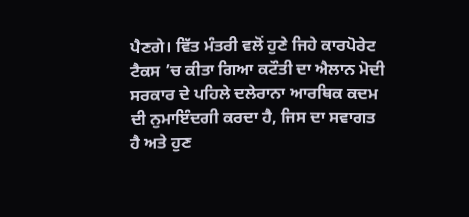ਪੈਣਗੇ। ਵਿੱਤ ਮੰਤਰੀ ਵਲੋਂ ਹੁਣੇ ਜਿਹੇ ਕਾਰਪੋਰੇਟ ਟੈਕਸ ’ਚ ਕੀਤਾ ਗਿਆ ਕਟੌਤੀ ਦਾ ਐਲਾਨ ਮੋਦੀ ਸਰਕਾਰ ਦੇ ਪਹਿਲੇ ਦਲੇਰਾਨਾ ਆਰਥਿਕ ਕਦਮ ਦੀ ਨੁਮਾਇੰਦਗੀ ਕਰਦਾ ਹੈ, ਜਿਸ ਦਾ ਸਵਾਗਤ ਹੈ ਅਤੇ ਹੁਣ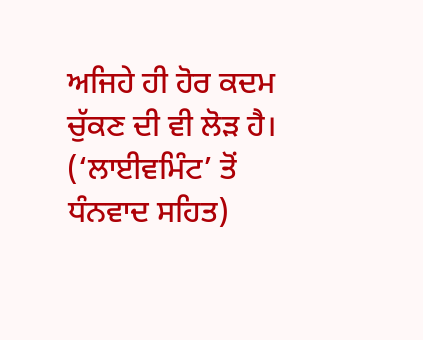ਅਜਿਹੇ ਹੀ ਹੋਰ ਕਦਮ ਚੁੱਕਣ ਦੀ ਵੀ ਲੋੜ ਹੈ।
(‘ਲਾਈਵਮਿੰਟ’ ਤੋਂ ਧੰਨਵਾਦ ਸਹਿਤ)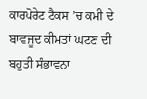ਕਾਰਪੋਰੇਟ ਟੈਕਸ ’ਚ ਕਮੀ ਦੇ ਬਾਵਜੂਦ ਕੀਮਤਾਂ ਘਟਣ ਦੀ ਬਹੁਤੀ ਸੰਭਾਵਨਾ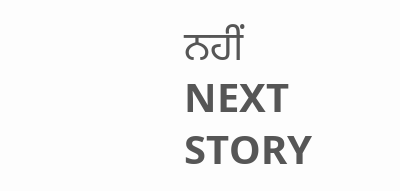ਨਹੀਂ
NEXT STORY